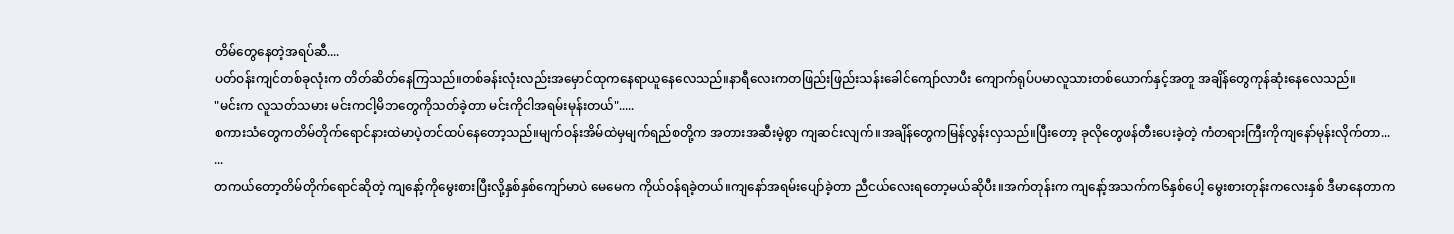တိမ်တွေနေတဲ့အရပ်ဆီ....
ပတ်ဝန်းကျင်တစ်ခုလုံးက တိတ်ဆိတ်နေကြသည်။တစ်ခန်းလုံးလည်းအမှောင်ထုကနေရာယူနေလေသည်။နာရီလေးကတဖြည်းဖြည်းသန်းခေါင်ကျော်လာပီး ကျောက်ရုပ်ပမာလူသားတစ်ယောက်နှင့်အတူ အချိန်တွေကုန်ဆုံးနေလေသည်။
"မင်းက လူသတ်သမား မင်းကငါ့မိဘတွေကိုသတ်ခဲ့တာ မင်းကိုငါအရမ်းမုန်းတယ်".....
စကားသံတွေကတိမ်တိုက်ရောင်နားထဲမာပဲ့တင်ထပ်နေတော့သည်။မျက်ဝန်းအိမ်ထဲမှမျက်ရည်စတို့က အတားအဆီးမဲ့စွာ ကျဆင်းလျက်။အချိန်တွေကမြန်လွန်းလှသည်။ပြီးတော့ ခုလိုတွေဖန်တီးပေးခဲ့တဲ့ ကံတရားကြီးကိုကျနော်မုန်းလိုက်တာ...
...
တကယ်တော့တိမ်တိုက်ရောင်ဆိုတဲ့ ကျနော့်ကိုမွေးစားပြီးလို့နှစ်နှစ်ကျော်မာပဲ မေမေက ကိုယ်ဝန်ရခဲ့တယ်။ကျနော်အရမ်းပျော်ခဲ့တာ ညီငယ်လေးရတော့မယ်ဆိုပီး။အက်တုန်းက ကျနော့်အသက်က၆နှစ်ပေါ့ မွေးစားတုန်းကလေးနှစ် ဒီမာနေတာက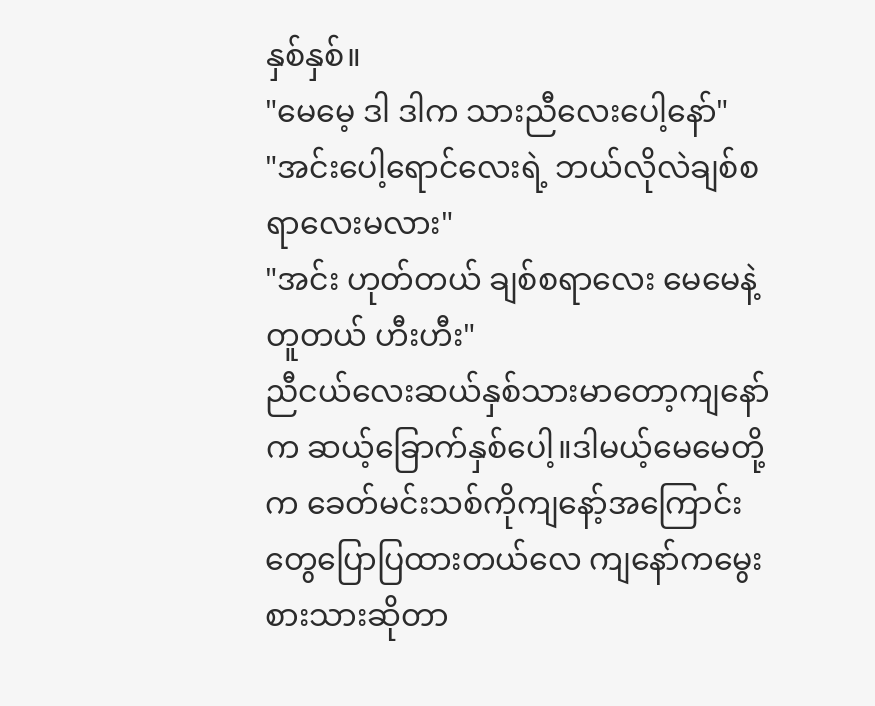နှစ်နှစ်။
"မေမေ့ ဒါ ဒါက သားညီလေးပေါ့နော်"
"အင်းပေါ့ရောင်လေးရဲ့ ဘယ်လိုလဲချစ်စရာလေးမလား"
"အင်း ဟုတ်တယ် ချစ်စရာလေး မေမေနဲ့တူတယ် ဟီးဟီး"
ညီငယ်လေးဆယ်နှစ်သားမာတော့ကျနော်က ဆယ့်ခြောက်နှစ်ပေါ့။ဒါမယ့်မေမေတို့က ခေတ်မင်းသစ်ကိုကျနော့်အကြောင်းတွေပြောပြထားတယ်လေ ကျနော်ကမွေးစားသားဆိုတာ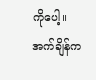ကိုပေါ့။အက်ချိန်က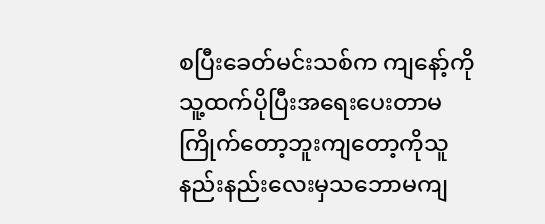စပြီးခေတ်မင်းသစ်က ကျနော့်ကိုသူ့ထက်ပိုပြီးအရေးပေးတာမကြိုက်တော့ဘူးကျတော့ကိုသူနည်းနည်းလေးမှသဘောမကျ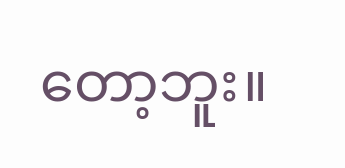တော့ဘူး။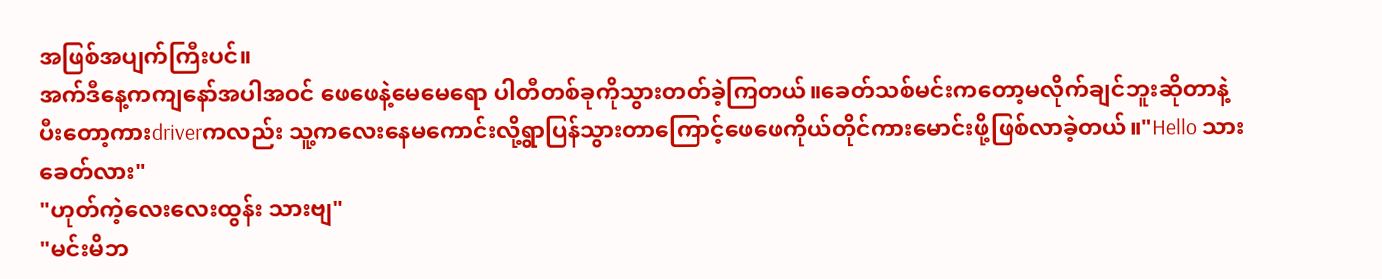အဖြစ်အပျက်ကြီးပင်။
အက်ဒီနေ့ကကျနော်အပါအဝင် ဖေဖေနဲ့မေမေရော ပါတီတစ်ခုကိုသွားတတ်ခဲ့ကြတယ်။ခေတ်သစ်မင်းကတော့မလိုက်ချင်ဘူးဆိုတာနဲ့ ပီးတော့ကားdriverကလည်း သူ့ကလေးနေမကောင်းလို့ရွာပြန်သွားတာကြောင့်ဖေဖေကိုယ်တိုင်ကားမောင်းဖို့ဖြစ်လာခဲ့တယ်။"Hello သားခေတ်လား"
"ဟုတ်ကဲ့လေးလေးထွန်း သားဗျ"
"မင်းမိဘ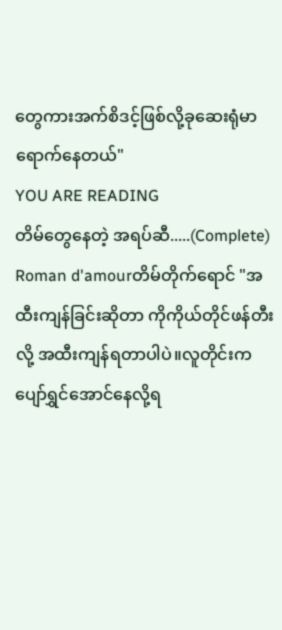တွေကားအက်စိဒင့်ဖြစ်လို့ခုဆေးရုံမာရောက်နေတယ်"
YOU ARE READING
တိမ်တွေနေတဲ့ အရပ်ဆီ.....(Complete)
Roman d'amourတိမ်တိုက်ရောင် "အထီးကျန်ခြင်းဆိုတာ ကိုကိုယ်တိုင်ဖန်တီးလို့ အထီးကျန်ရတာပါပဲ။လူတိုင်းက ပျော်ရွှင်အောင်နေလို့ရ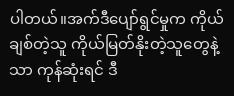ပါတယ်။အက်ဒီပျော်ရွင်မှုက ကိုယ်ချစ်တဲ့သူ ကိုယ်မြတ်နိုးတဲ့သူတွေနဲ့သာ ကုန်ဆုံးရင် ဒီ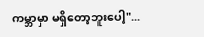ကမ္ဘာမှာ မရှိတော့ဘူးပေါ့"...